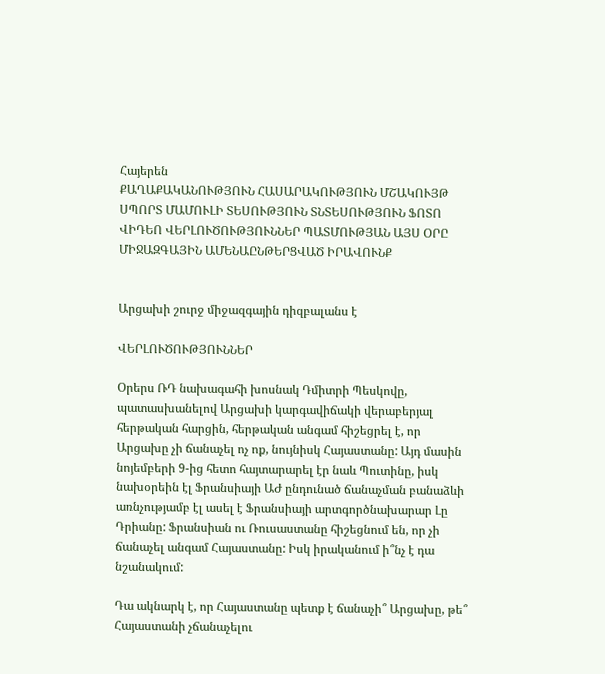Հայերեն
ՔԱՂԱՔԱԿԱՆՈՒԹՅՈՒՆ ՀԱՍԱՐԱԿՈՒԹՅՈՒՆ ՄՇԱԿՈՒՅԹ ՍՊՈՐՏ ՄԱՄՈՒԼԻ ՏԵՍՈՒԹՅՈՒՆ ՏՆՏԵՍՈՒԹՅՈՒՆ ՖՈՏՈ ՎԻԴԵՈ ՎԵՐԼՈՒԾՈՒԹՅՈՒՆՆԵՐ ՊԱՏՄՈՒԹՅԱՆ ԱՅՍ ՕՐԸ ՄԻՋԱԶԳԱՅԻՆ ԱՄԵՆԱԸՆԹԵՐՑՎԱԾ ԻՐԱՎՈՒՆՔ


Արցախի շուրջ միջազգային դիզբալանս է

ՎԵՐԼՈՒԾՈՒԹՅՈՒՆՆԵՐ

Օրերս ՌԴ նախագահի խոսնակ Դմիտրի Պեսկովը, պատասխանելով Արցախի կարգավիճակի վերաբերյալ հերթական հարցին, հերթական անգամ հիշեցրել է, որ Արցախը չի ճանաչել ոչ ոք, նույնիսկ Հայաստանը: Այդ մասին նոյեմբերի 9-ից հետո հայտարարել էր նաև Պուտինը, իսկ նախօրեին էլ Ֆրանսիայի ԱԺ ընդունած ճանաչման բանաձևի առնչությամբ էլ ասել է Ֆրանսիայի արտգործնախարար Լը Դրիանը: Ֆրանսիան ու Ռուսաստանը հիշեցնում են, որ չի ճանաչել անգամ Հայաստանը: Իսկ իրականում ի՞նչ է դա նշանակում:

Դա ակնարկ է, որ Հայաստանը պետք է ճանաչի՞ Արցախը, թե՞ Հայաստանի չճանաչելու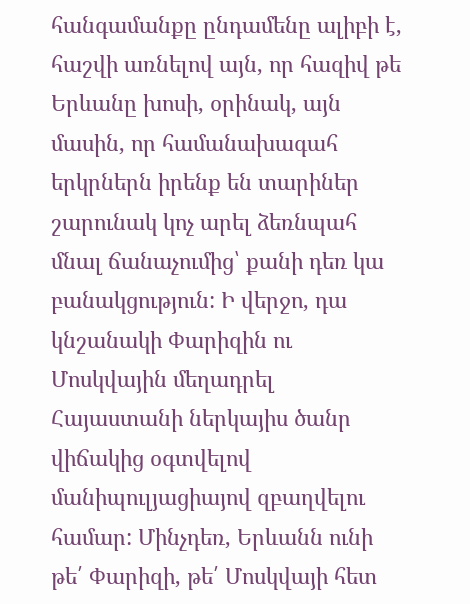հանգամանքը ընդամենը ալիբի է, հաշվի առնելով այն, որ հազիվ թե Երևանը խոսի, օրինակ, այն մասին, որ համանախագահ երկրներն իրենք են տարիներ շարունակ կոչ արել ձեռնպահ մնալ ճանաչումից՝ քանի դեռ կա բանակցություն: Ի վերջո, դա կնշանակի Փարիզին ու Մոսկվային մեղադրել Հայաստանի ներկայիս ծանր վիճակից օգտվելով մանիպուլյացիայով զբաղվելու համար: Մինչդեռ, Երևանն ունի թե՛ Փարիզի, թե՛ Մոսկվայի հետ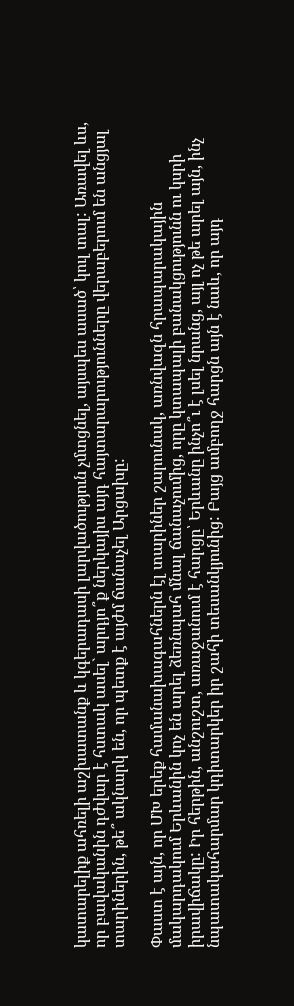կատարելիք ահռելի աշխատանք և կգերադասի լարվածություն չմտցնել, այսպես ասած՝ կուլ տալ: Առավել ևս, որ բավականին դժվար է հստակ ասել` արդյո՞ք ներկայիս այդ հայտարարությունները վերաբերում են անցյալ տարիներին, թե՞ ակնարկ են, որ պետք է այժմ ճանաչել Արցախը:

Փաստ է այն, որ ՄԽ երեք համանախագահներն էլ տարիներ շարունակ, առնվազն հրապարակային մակարդակում Երևանին կոչ են արել ձեռնպահ մնալ ճանաչումից, որը կտապալի բանակցությունն ու կսրի իրավիճակը: Իր հերթին, անշուշտ, առաջանում է հարցը՝ Երևանը ինչո՞ւ է լսել նրանց, այլ ոչ թե արել այն, ինչ նպատակահարմար կդիտարկեր իր շահի տեսանկյունից: Բայց ամբողջ հարցն այն է նաև, որ այդ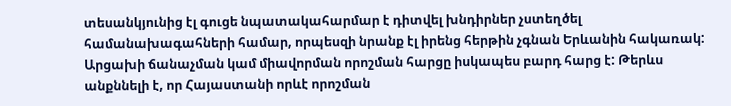տեսանկյունից էլ գուցե նպատակահարմար է դիտվել խնդիրներ չստեղծել համանախագահների համար, որպեսզի նրանք էլ իրենց հերթին չգնան Երևանին հակառակ: Արցախի ճանաչման կամ միավորման որոշման հարցը իսկապես բարդ հարց է: Թերևս անքննելի է, որ Հայաստանի որևէ որոշման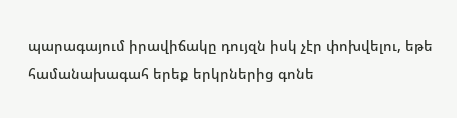պարագայում իրավիճակը դույզն իսկ չէր փոխվելու, եթե համանախագահ երեք երկրներից գոնե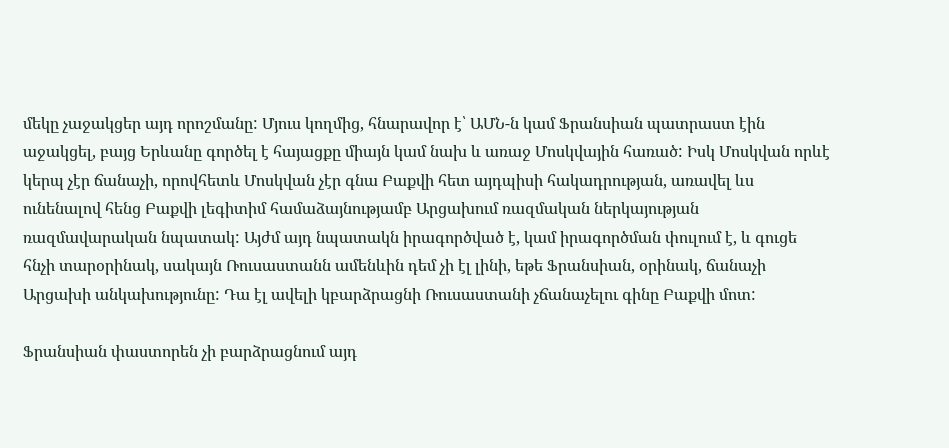մեկը չաջակցեր այդ որոշմանը: Մյուս կողմից, հնարավոր է՝ ԱՄՆ-ն կամ Ֆրանսիան պատրաստ էին աջակցել, բայց Երևանը գործել է հայացքը միայն կամ նախ և առաջ Մոսկվային հառած: Իսկ Մոսկվան որևէ կերպ չէր ճանաչի, որովհետև Մոսկվան չէր գնա Բաքվի հետ այդպիսի հակադրության, առավել ևս ունենալով հենց Բաքվի լեգիտիմ համաձայնությամբ Արցախում ռազմական ներկայության ռազմավարական նպատակ: Այժմ այդ նպատակն իրագործված է, կամ իրագործման փուլում է, և գուցե հնչի տարօրինակ, սակայն Ռուսաստանն ամենևին դեմ չի էլ լինի, եթե Ֆրանսիան, օրինակ, ճանաչի Արցախի անկախությունը: Դա էլ ավելի կբարձրացնի Ռուսաստանի չճանաչելու գինը Բաքվի մոտ:

Ֆրանսիան փաստորեն չի բարձրացնում այդ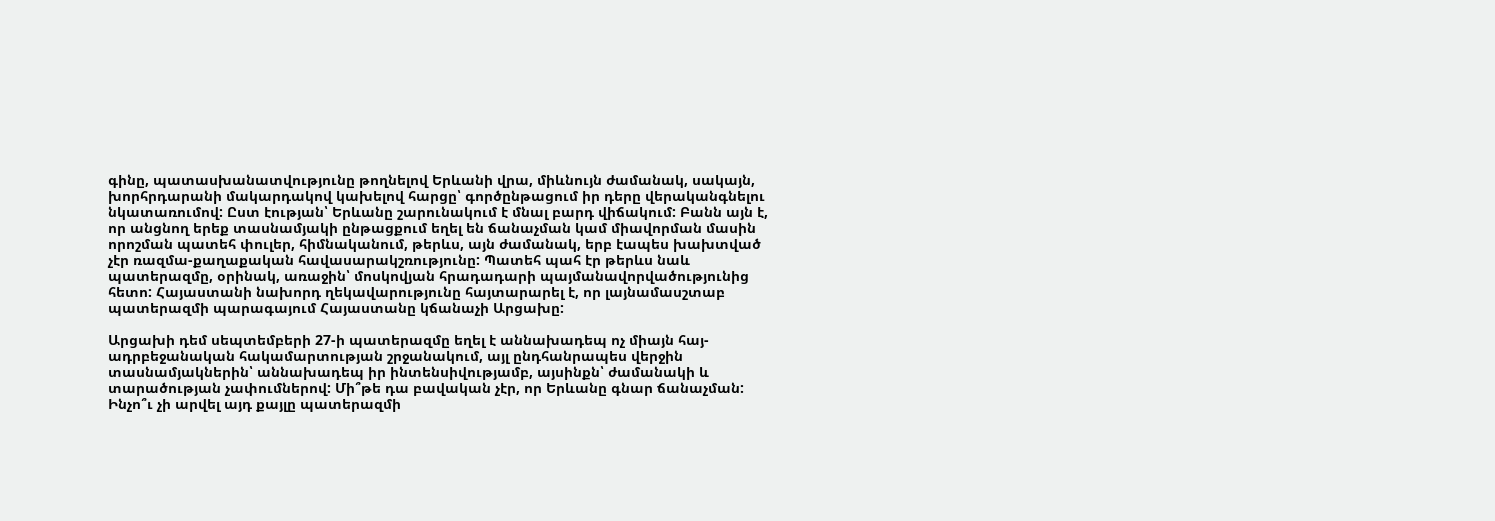գինը, պատասխանատվությունը թողնելով Երևանի վրա, միևնույն ժամանակ, սակայն, խորհրդարանի մակարդակով կախելով հարցը՝ գործընթացում իր դերը վերականգնելու նկատառումով: Ըստ էության՝ Երևանը շարունակում է մնալ բարդ վիճակում: Բանն այն է, որ անցնող երեք տասնամյակի ընթացքում եղել են ճանաչման կամ միավորման մասին որոշման պատեհ փուլեր, հիմնականում, թերևս, այն ժամանակ, երբ էապես խախտված չէր ռազմա-քաղաքական հավասարակշռությունը: Պատեհ պահ էր թերևս նաև պատերազմը, օրինակ, առաջին՝ մոսկովյան հրադադարի պայմանավորվածությունից հետո: Հայաստանի նախորդ ղեկավարությունը հայտարարել է, որ լայնամասշտաբ պատերազմի պարագայում Հայաստանը կճանաչի Արցախը:

Արցախի դեմ սեպտեմբերի 27-ի պատերազմը եղել է աննախադեպ ոչ միայն հայ-ադրբեջանական հակամարտության շրջանակում, այլ ընդհանրապես վերջին տասնամյակներին՝ աննախադեպ իր ինտենսիվությամբ, այսինքն՝ ժամանակի և տարածության չափումներով: Մի՞թե դա բավական չէր, որ Երևանը գնար ճանաչման: Ինչո՞ւ չի արվել այդ քայլը պատերազմի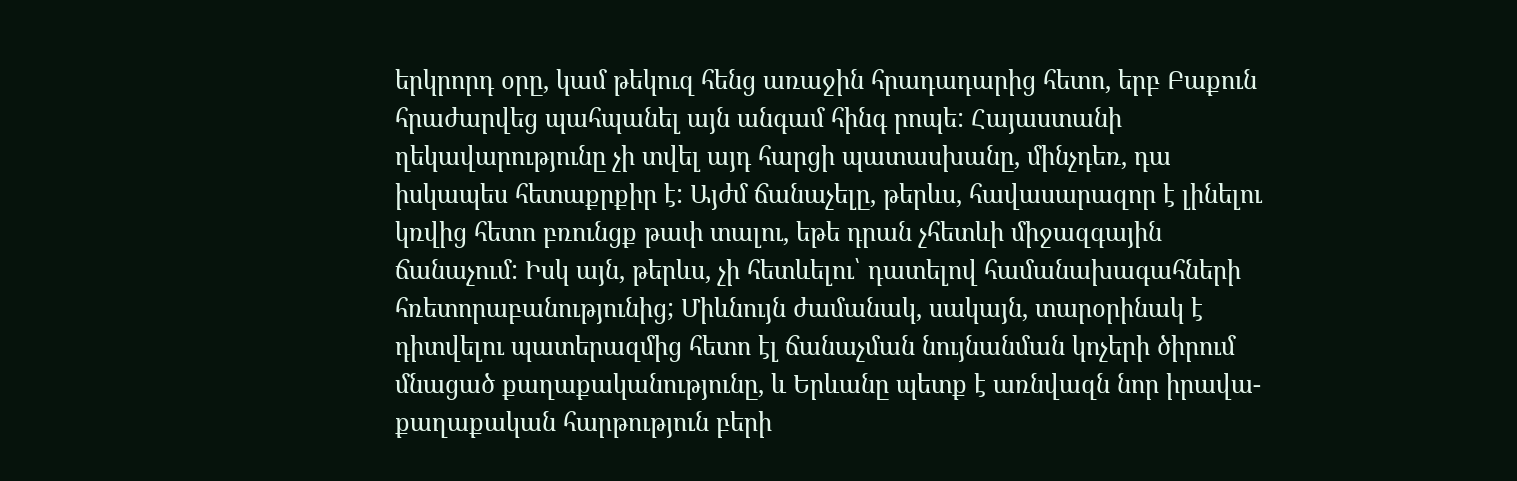երկրորդ օրը, կամ թեկուզ հենց առաջին հրադադարից հետո, երբ Բաքուն հրաժարվեց պահպանել այն անգամ հինգ րոպե: Հայաստանի ղեկավարությունը չի տվել այդ հարցի պատասխանը, մինչդեռ, դա իսկապես հետաքրքիր է: Այժմ ճանաչելը, թերևս, հավասարազոր է լինելու կռվից հետո բռունցք թափ տալու, եթե դրան չհետևի միջազգային ճանաչում: Իսկ այն, թերևս, չի հետևելու՝ դատելով համանախագահների հռետորաբանությունից; Միևնույն ժամանակ, սակայն, տարօրինակ է դիտվելու պատերազմից հետո էլ ճանաչման նույնանման կոչերի ծիրում մնացած քաղաքականությունը, և Երևանը պետք է առնվազն նոր իրավա-քաղաքական հարթություն բերի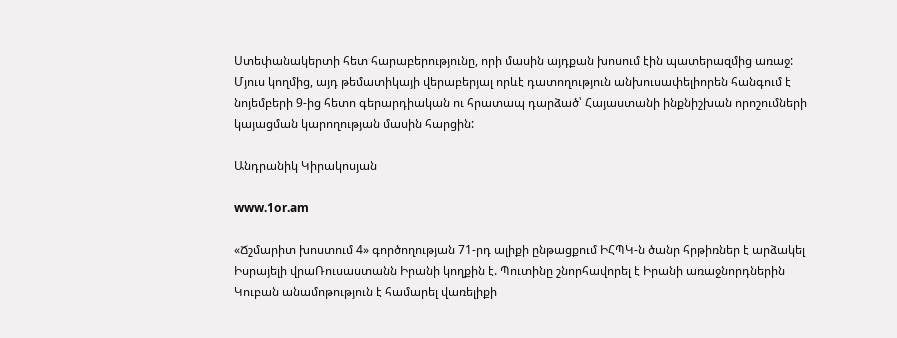Ստեփանակերտի հետ հարաբերությունը, որի մասին այդքան խոսում էին պատերազմից առաջ: Մյուս կողմից, այդ թեմատիկայի վերաբերյալ որևէ դատողություն անխուսափելիորեն հանգում է նոյեմբերի 9-ից հետո գերարդիական ու հրատապ դարձած՝ Հայաստանի ինքնիշխան որոշումների կայացման կարողության մասին հարցին:

Անդրանիկ Կիրակոսյան

www.1or.am

«Ճշմարիտ խոստում 4» գործողության 71-րդ ալիքի ընթացքում ԻՀՊԿ-ն ծանր հրթիռներ է արձակել Իսրայելի վրաՌուսաստանն Իրանի կողքին է. Պուտինը շնորհավորել է Իրանի առաջնորդներին Կուբան անամոթություն է համարել վառելիքի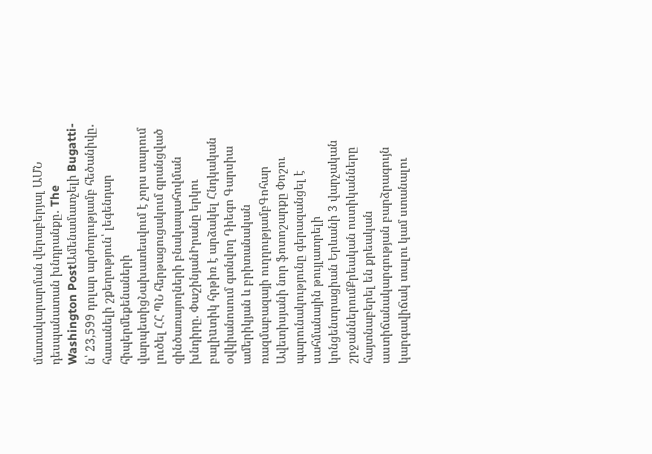մատակարարման վերաբերյալ ԱՄՆ դեսպանատան խնդրանքը․ The Washington PostԱմենամատչելի Bugatti-ն՝ 23,599 դոլար արժողությամբ հեծանիվը․ հասանելի շքեղություն՝ լեգենդար հիպերմեքենաների վարպետիցՆախատեսվում է չորս տարում լուծել ՀՀ ՊՆ հերթացուցակում գրանցված զինծառայողների բնակապահովման խնդիրը. ՓաշինյանԻրանը երկու բալիuտիկ հրթիռ է արձակել Հնդկական օվկիանոսում գտնվող Դիեգո Գարսիա ամերիկյան և բրիտանական ռազմաբազայի ուղղությամբԳոհար Ավետիսյանի նոր ֆոտոշարքը Փոշու պարունակությունը գերազանցել է սահմանային թույլատրելի կոնցենտրացիան Երևանի 3 վարչական շրջաններումՔրեական ոստիկանները հայտնաբերել են քրեական աստիճանակարգության բարձրագույն կարգավիճակ տալու կամ ստանալու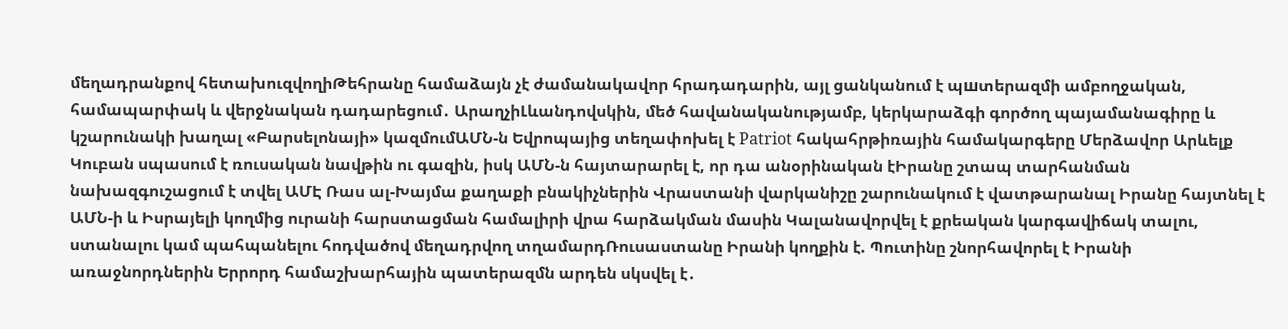մեղադրանքով հետախուզվողիԹեհրանը համաձայն չէ ժամանակավոր հրադադարին, այլ ցանկանում է պшտերազմի ամբողջական, համապարփակ և վերջնական դադարեցում․ ԱրաղչիԼևանդովսկին, մեծ հավանականությամբ, կերկարաձգի գործող պայամանագիրը և կշարունակի խաղալ «Բարսելոնայի» կազմումԱՄՆ-ն Եվրոպայից տեղափոխել է Patriot հակահրթիռային համակարգերը Մերձավոր Արևելք Կուբան սպասում է ռուսական նավթին ու գազին, իսկ ԱՄՆ-ն հայտարարել է, որ դա անօրինական էԻրանը շտապ տարհանման նախազգուշացում է տվել ԱՄԷ Ռաս ալ-Խայմա քաղաքի բնակիչներին Վրաստանի վարկանիշը շարունակում է վատթարանալ Իրանը հայտնել է ԱՄՆ-ի և Իսրայելի կողմից ուրանի հարստացման համալիրի վրա հարձակման մասին Կալանավորվել է քրեական կարգավիճակ տալու, ստանալու կամ պահպանելու հոդվածով մեղադրվող տղամարդՌուսաստանը Իրանի կողքին է. Պուտինը շնորհավորել է Իրանի առաջնորդներին Երրորդ համաշխարհային պատերազմն արդեն սկսվել է․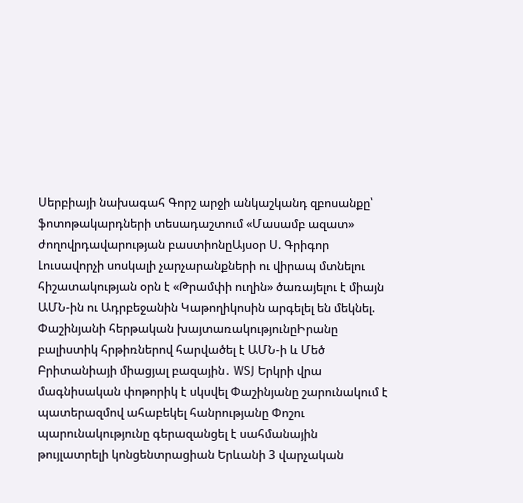Սերբիայի նախագահ Գորշ արջի անկաշկանդ զբոսանքը՝ ֆոտոթակարդների տեսադաշտում «Մասամբ ազատ» ժողովրդավարության բաստիոնըԱյսօր Ս. Գրիգոր Լուսավորչի սոսկալի չարչարանքների ու վիրապ մտնելու հիշատակության օրն է «Թրամփի ուղին» ծառայելու է միայն ԱՄՆ-ին ու Ադրբեջանին Կաթողիկոսին արգելել են մեկնել. Փաշինյանի հերթական խայտառակությունըԻրանը բալիստիկ հրթիռներով հարվածել է ԱՄՆ-ի և Մեծ Բրիտանիայի միացյալ բազային․ WSJ Երկրի վրա մագնիսական փոթորիկ է սկսվել Փաշինյանը շարունակում է պատերազմով ահաբեկել հանրությանը Փոշու պարունակությունը գերազանցել է սահմանային թույլատրելի կոնցենտրացիան Երևանի 3 վարչական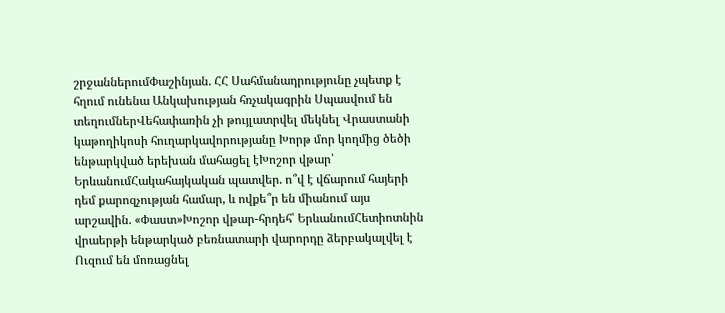շրջաններումՓաշինյան. ՀՀ Սահմանադրությունը չպետք է հղում ունենա Անկախության հռչակագրին Սպասվում են տեղումներՎեհափառին չի թույլատրվել մեկնել Վրաստանի կաթողիկոսի հուղարկավորությանը Խորթ մոր կողմից ծեծի ենթարկված երեխան մահացել էԽոշոր վթար՝ ԵրևանումՀակահայկական պատվեր. ո՞վ է վճարում հայերի դեմ քարոզչության համար, և ովքե՞ր են միանում այս արշավին. «Փաստ»Խոշոր վթար-հրդեհ՝ ԵրևանումՀետիոտնին վրաերթի ենթարկած բեռնատարի վարորդը ձերբակալվել է Ուզում են մոռացնել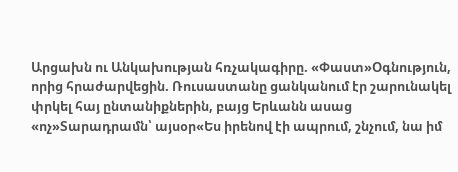Արցախն ու Անկախության հռչակագիրը. «Փաստ»Օգնություն, որից հրաժարվեցին. Ռուսաստանը ցանկանում էր շարունակել փրկել հայ ընտանիքներին, բայց Երևանն ասաց «ոչ»Տարադրամն՝ այսօր«Ես իրենով էի ապրում, շնչում, նա իմ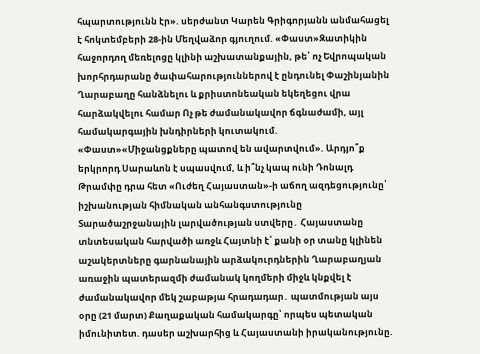հպարտությունն էր». սերժանտ Կարեն Գրիգորյանն անմահացել է հոկտեմբերի 28-ին Մեղվաձոր գյուղում. «Փաստ»Զատիկին հաջորդող մեռելոցը կլինի աշխատանքային, թե՝ ոչ Եվրոպական խորհրդարանը ծափահարություններով է ընդունել Փաշինյանին Ղարաբաղը հանձնելու և քրիստոնեական եկեղեցու վրա հարձակվելու համար Ոչ թե ժամանակավոր ճգնաժամի, այլ համակարգային խնդիրների կուտակում. «Փաստ»«Միջանցքները պատով են ավարտվում». Արդյո՞ք երկրորդ Սարաևոն է սպասվում, և ի՞նչ կապ ունի Դոնալդ Թրամփը դրա հետ «Ուժեղ Հայաստան»-ի աճող ազդեցությունը՝ իշխանության հիմնական անհանգստությունը Տարածաշրջանային լարվածության ստվերը․ Հայաստանը տնտեսական հարվածի առջև Հայտնի է՝ քանի օր տանը կլինեն աշակերտները գարնանային արձակուրդներին Ղարաբաղյան առաջին պատերազմի ժամանակ կողմերի միջև կնքվել է ժամանակավոր մեկ շաբաթյա հրադադար․ պատմության այս օրը (21 մարտ) Քաղաքական համակարգը՝ որպես պետական իմունիտետ. դասեր աշխարհից և Հայաստանի իրականությունը.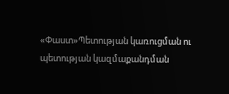«Փաստ»Պետության կառուցման ու պետության կազմաքանդման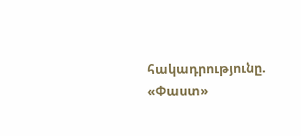հակադրությունը. «Փաստ»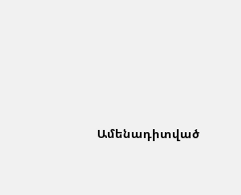Ամենադիտված